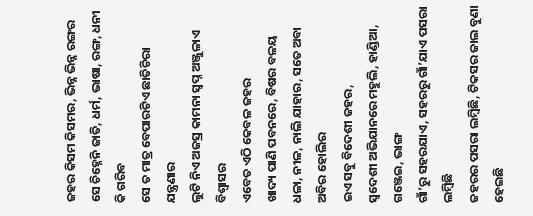ଜହର କିସମ କିସମର, ଭିନ୍ନ ଭିନ୍ନ ରଙ୍ଗର
ସେ ଚିହ୍ନେନି ଜାତି, ଧର୍ମ, ଭାଷା, ରଙ୍ଗ, ଧନୀ କି ଗରିବ
ସେ ତ ମାତ୍ର ବେପାରଟିଏ ଛାତିଚିରା ଯନ୍ତ୍ରଣାର
ଲୁଟି ନିଏ ଅଜସ୍ର କାମନା ସ୍ଵପ୍ନ ଅଞ୍ଜୁଳାଏ ବିଶ୍ୱାସର
ଏବେତ ଏଠି କେବଳ ଜହର
ଖାଦ୍ୟ ପାଣି ପବନରେ, ବିଷର ବଳୟ
ଧଳା, ନୀଳ, ନାଲି ଯାହାର, ସତେ ଅବା ଅବିର ହୋଲିର
ଇଏ ସବୁ ବିଦେଶୀ ଜହର,
ସ୍ଵଦେଶୀ ଅଭିଯାନରେ ମହୁଲି, ହାଣ୍ଡିଆ, ଗଞ୍ଜେଇ, ଭାଙ୍ଗ
ଗାଁ’ରୁ ସହରଯାଏ, ସହରରୁ ଗାଁ’ଯାଏ ପସରା ଲମ୍ବିଛି
ଜହରର ପସରା ଲମ୍ବିଛି, ଟିକସର ଜାଲ ବୁଣା ହେଇଛି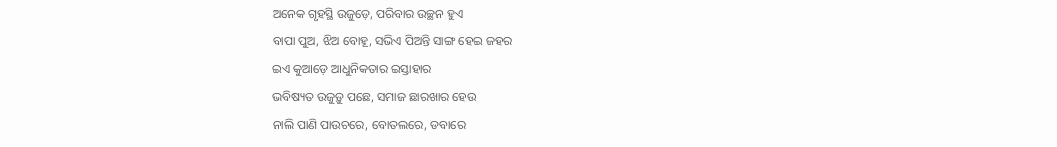ଅନେକ ଗୃହସ୍ଥି ଉଜୁଡ଼େ, ପରିବାର ଉଚ୍ଛନ ହୁଏ
ବାପା ପୁଅ, ଝିଅ ବୋହୂ, ସଭିଏ ପିଅନ୍ତି ସାଙ୍ଗ ହେଇ ଜହର
ଇଏ କୁଆଡ଼େ ଆଧୁନିକତାର ଇସ୍ତାହାର
ଭବିଷ୍ୟତ ଉଜୁଡ଼ୁ ପଛେ, ସମାଜ ଛାରଖାର ହେଉ
ନାଲି ପାଣି ପାଉଚରେ, ବୋତଲରେ, ଡବାରେ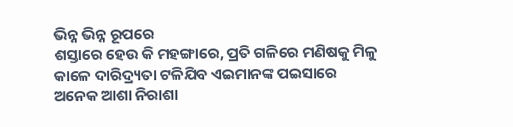ଭିନ୍ନ ଭିନ୍ନ ରୂପରେ
ଶସ୍ତାରେ ହେଉ କି ମହଙ୍ଗାରେ, ପ୍ରତି ଗଳିରେ ମଣିଷକୁ ମିଳୁ
କାଳେ ଦାରିଦ୍ର୍ୟତା ଟଳିଯିବ ଏଇମାନଙ୍କ ପଇସାରେ
ଅନେକ ଆଶା ନିରାଶା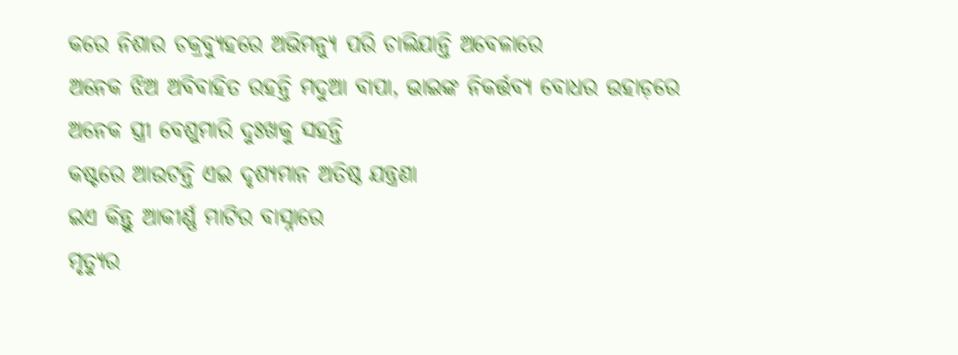କରେ ନିଶାର ଚକ୍ରବ୍ୟୁହରେ ଅଭିମନ୍ୟୁ ପରି ଚାଲିଯାନ୍ତି ଅବେଳାରେ
ଅନେକ ଝିଅ ଅବିବାହିତ ରହନ୍ତି ମଦୁଆ ବାପା, ଭାଇଙ୍କ ନିକର୍ତ୍ତବ୍ୟ ବୋଧର ଉହାଡ଼ରେ
ଅନେକ ସ୍ତ୍ରୀ ବେଶୁମାରି ଦୁଃଖକୁ ସହନ୍ତି
କଷ୍ଟରେ ଆଉଟନ୍ତି ଏଇ ଦୃଶ୍ୟମାନ ଅତିଷ୍ଠ ଯନ୍ତ୍ରଣା
ଇଏ କିନ୍ତୁ ଆକୀର୍ଣ୍ଣ ମାଟିର ବାସ୍ନାରେ
ମୃତ୍ୟୁର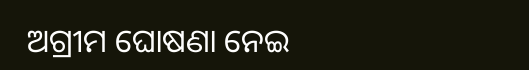ଅଗ୍ରୀମ ଘୋଷଣା ନେଇ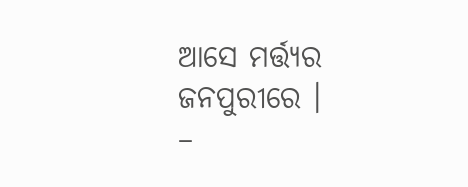ଆସେ ମର୍ତ୍ତ୍ୟର ଜନପୁରୀରେ ।
–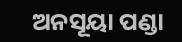ଅନସୂୟା ପଣ୍ଡା